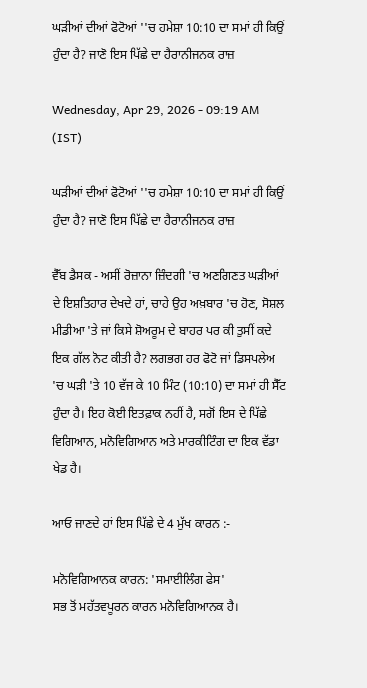ਘੜੀਆਂ ਦੀਆਂ ਫੋਟੋਆਂ ''ਚ ਹਮੇਸ਼ਾ 10:10 ਦਾ ਸਮਾਂ ਹੀ ਕਿਉਂ ਹੁੰਦਾ ਹੈ? ਜਾਣੋ ਇਸ ਪਿੱਛੇ ਦਾ ਹੈਰਾਨੀਜਨਕ ਰਾਜ਼

Wednesday, Apr 29, 2026 - 09:19 AM (IST)

ਘੜੀਆਂ ਦੀਆਂ ਫੋਟੋਆਂ ''ਚ ਹਮੇਸ਼ਾ 10:10 ਦਾ ਸਮਾਂ ਹੀ ਕਿਉਂ ਹੁੰਦਾ ਹੈ? ਜਾਣੋ ਇਸ ਪਿੱਛੇ ਦਾ ਹੈਰਾਨੀਜਨਕ ਰਾਜ਼

ਵੈੱਬ ਡੈਸਕ - ਅਸੀਂ ਰੋਜ਼ਾਨਾ ਜ਼ਿੰਦਗੀ 'ਚ ਅਣਗਿਣਤ ਘੜੀਆਂ ਦੇ ਇਸ਼ਤਿਹਾਰ ਦੇਖਦੇ ਹਾਂ, ਚਾਹੇ ਉਹ ਅਖ਼ਬਾਰ 'ਚ ਹੋਣ, ਸੋਸ਼ਲ ਮੀਡੀਆ 'ਤੇ ਜਾਂ ਕਿਸੇ ਸ਼ੋਅਰੂਮ ਦੇ ਬਾਹਰ ਪਰ ਕੀ ਤੁਸੀਂ ਕਦੇ ਇਕ ਗੱਲ ਨੋਟ ਕੀਤੀ ਹੈ? ਲਗਭਗ ਹਰ ਫੋਟੋ ਜਾਂ ਡਿਸਪਲੇਅ 'ਚ ਘੜੀ 'ਤੇ 10 ਵੱਜ ਕੇ 10 ਮਿੰਟ (10:10) ਦਾ ਸਮਾਂ ਹੀ ਸੈੱਟ ਹੁੰਦਾ ਹੈ। ਇਹ ਕੋਈ ਇਤਫ਼ਾਕ ਨਹੀਂ ਹੈ, ਸਗੋਂ ਇਸ ਦੇ ਪਿੱਛੇ ਵਿਗਿਆਨ, ਮਨੋਵਿਗਿਆਨ ਅਤੇ ਮਾਰਕੀਟਿੰਗ ਦਾ ਇਕ ਵੱਡਾ ਖੇਡ ਹੈ।

ਆਓ ਜਾਣਦੇ ਹਾਂ ਇਸ ਪਿੱਛੇ ਦੇ 4 ਮੁੱਖ ਕਾਰਨ :-

ਮਨੋਵਿਗਿਆਨਕ ਕਾਰਨ: 'ਸਮਾਈਲਿੰਗ ਫੇਸ'
ਸਭ ਤੋਂ ਮਹੱਤਵਪੂਰਨ ਕਾਰਨ ਮਨੋਵਿਗਿਆਨਕ ਹੈ।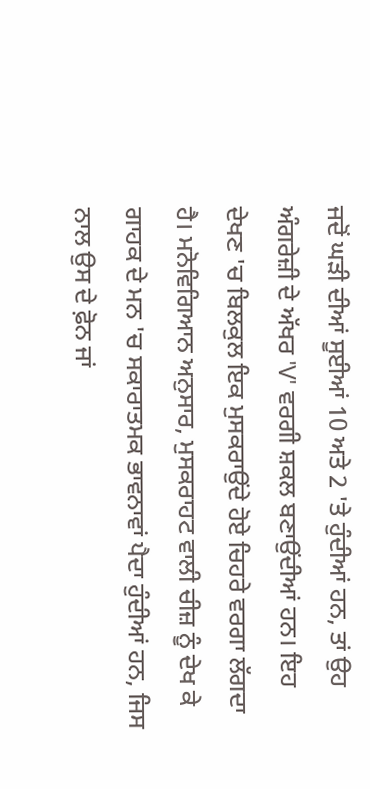ਜਦੋਂ ਘੜੀ ਦੀਆਂ ਸੂਈਆਂ 10 ਅਤੇ 2 'ਤੇ ਹੁੰਦੀਆਂ ਹਨ, ਤਾਂ ਉਹ ਅੰਗਰੇਜ਼ੀ ਦੇ ਅੱਖਰ 'V' ਵਰਗੀ ਸ਼ਕਲ ਬਣਾਉਂਦੀਆਂ ਹਨ। ਇਹ ਦੇਖਣ 'ਚ ਬਿਲਕੁਲ ਇਕ ਮੁਸਕਰਾਉਂਦੇ ਹੋਏ ਚਿਹਰੇ ਵਰਗਾ ਲੱਗਦਾ ਹੈ। ਮਨੋਵਿਗਿਆਨ ਅਨੁਸਾਰ, ਮੁਸਕਰਾਹਟ ਵਾਲੀ ਚੀਜ਼ ਨੂੰ ਦੇਖ ਕੇ ਗਾਹਕ ਦੇ ਮਨ 'ਚ ਸਕਾਰਾਤਮਕ ਭਾਵਨਾਵਾਂ ਪੈਦਾ ਹੁੰਦੀਆਂ ਹਨ, ਜਿਸ ਨਾਲ ਉਸ ਦੇ ਫ਼ੋਨ ਜਾਂ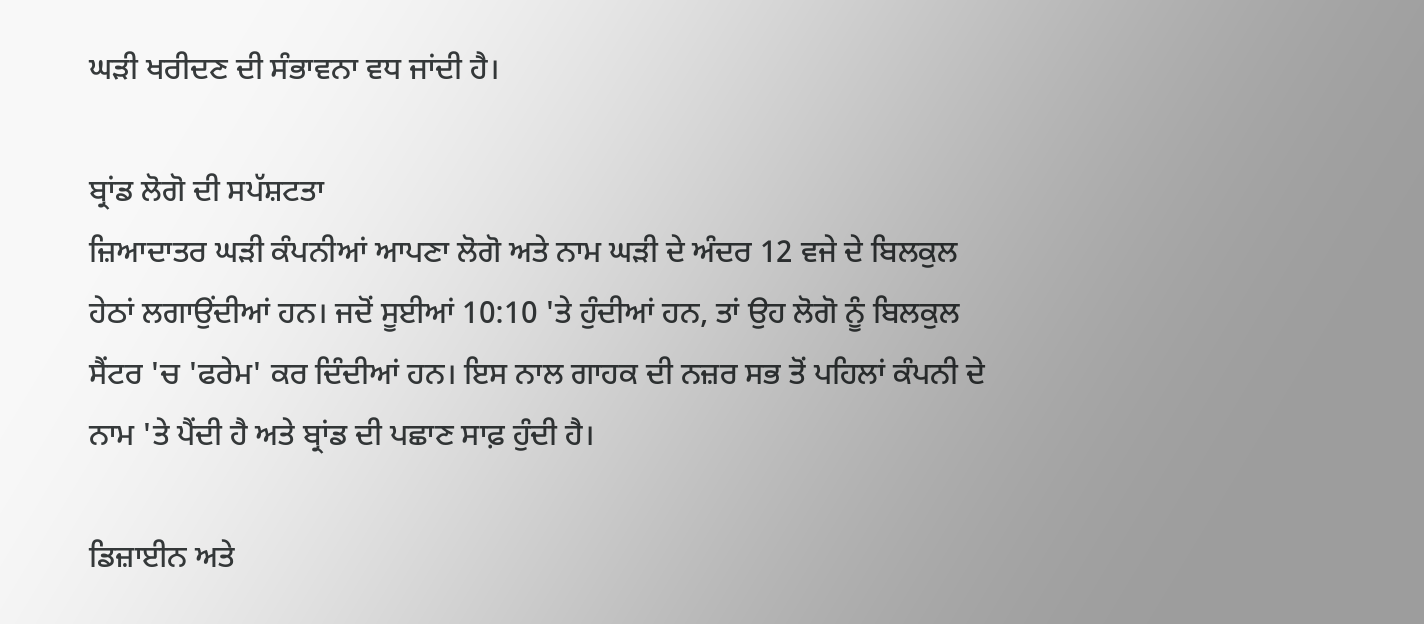ਘੜੀ ਖਰੀਦਣ ਦੀ ਸੰਭਾਵਨਾ ਵਧ ਜਾਂਦੀ ਹੈ।

ਬ੍ਰਾਂਡ ਲੋਗੋ ਦੀ ਸਪੱਸ਼ਟਤਾ
ਜ਼ਿਆਦਾਤਰ ਘੜੀ ਕੰਪਨੀਆਂ ਆਪਣਾ ਲੋਗੋ ਅਤੇ ਨਾਮ ਘੜੀ ਦੇ ਅੰਦਰ 12 ਵਜੇ ਦੇ ਬਿਲਕੁਲ ਹੇਠਾਂ ਲਗਾਉਂਦੀਆਂ ਹਨ। ਜਦੋਂ ਸੂਈਆਂ 10:10 'ਤੇ ਹੁੰਦੀਆਂ ਹਨ, ਤਾਂ ਉਹ ਲੋਗੋ ਨੂੰ ਬਿਲਕੁਲ ਸੈਂਟਰ 'ਚ 'ਫਰੇਮ' ਕਰ ਦਿੰਦੀਆਂ ਹਨ। ਇਸ ਨਾਲ ਗਾਹਕ ਦੀ ਨਜ਼ਰ ਸਭ ਤੋਂ ਪਹਿਲਾਂ ਕੰਪਨੀ ਦੇ ਨਾਮ 'ਤੇ ਪੈਂਦੀ ਹੈ ਅਤੇ ਬ੍ਰਾਂਡ ਦੀ ਪਛਾਣ ਸਾਫ਼ ਹੁੰਦੀ ਹੈ।

ਡਿਜ਼ਾਈਨ ਅਤੇ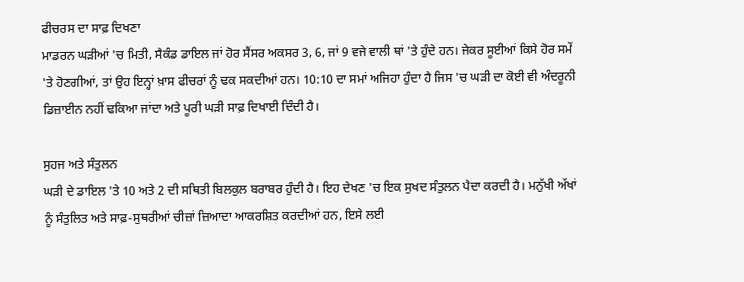ਫੀਚਰਸ ਦਾ ਸਾਫ਼ ਦਿਖਣਾ
ਮਾਡਰਨ ਘੜੀਆਂ 'ਚ ਮਿਤੀ, ਸੈਕੰਡ ਡਾਇਲ ਜਾਂ ਹੋਰ ਸੈਂਸਰ ਅਕਸਰ 3, 6, ਜਾਂ 9 ਵਜੇ ਵਾਲੀ ਥਾਂ 'ਤੇ ਹੁੰਦੇ ਹਨ। ਜੇਕਰ ਸੂਈਆਂ ਕਿਸੇ ਹੋਰ ਸਮੇਂ 'ਤੇ ਹੋਣਗੀਆਂ, ਤਾਂ ਉਹ ਇਨ੍ਹਾਂ ਖ਼ਾਸ ਫੀਚਰਾਂ ਨੂੰ ਢਕ ਸਕਦੀਆਂ ਹਨ। 10:10 ਦਾ ਸਮਾਂ ਅਜਿਹਾ ਹੁੰਦਾ ਹੈ ਜਿਸ 'ਚ ਘੜੀ ਦਾ ਕੋਈ ਵੀ ਅੰਦਰੂਨੀ ਡਿਜ਼ਾਈਨ ਨਹੀਂ ਢਕਿਆ ਜਾਂਦਾ ਅਤੇ ਪੂਰੀ ਘੜੀ ਸਾਫ਼ ਦਿਖਾਈ ਦਿੰਦੀ ਹੈ।

ਸੁਹਜ ਅਤੇ ਸੰਤੁਲਨ
ਘੜੀ ਦੇ ਡਾਇਲ 'ਤੇ 10 ਅਤੇ 2 ਦੀ ਸਥਿਤੀ ਬਿਲਕੁਲ ਬਰਾਬਰ ਹੁੰਦੀ ਹੈ। ਇਹ ਦੇਖਣ 'ਚ ਇਕ ਸੁਖਦ ਸੰਤੁਲਨ ਪੈਦਾ ਕਰਦੀ ਹੈ। ਮਨੁੱਖੀ ਅੱਖਾਂ ਨੂੰ ਸੰਤੁਲਿਤ ਅਤੇ ਸਾਫ਼-ਸੁਥਰੀਆਂ ਚੀਜ਼ਾਂ ਜ਼ਿਆਦਾ ਆਕਰਸ਼ਿਤ ਕਰਦੀਆਂ ਹਨ, ਇਸੇ ਲਈ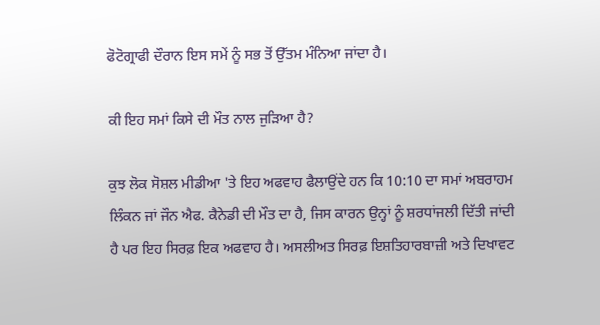ਫੋਟੋਗ੍ਰਾਫੀ ਦੌਰਾਨ ਇਸ ਸਮੇਂ ਨੂੰ ਸਭ ਤੋਂ ਉੱਤਮ ਮੰਨਿਆ ਜਾਂਦਾ ਹੈ।

ਕੀ ਇਹ ਸਮਾਂ ਕਿਸੇ ਦੀ ਮੌਤ ਨਾਲ ਜੁੜਿਆ ਹੈ?

ਕੁਝ ਲੋਕ ਸੋਸ਼ਲ ਮੀਡੀਆ 'ਤੇ ਇਹ ਅਫਵਾਹ ਫੈਲਾਉਂਦੇ ਹਨ ਕਿ 10:10 ਦਾ ਸਮਾਂ ਅਬਰਾਹਮ ਲਿੰਕਨ ਜਾਂ ਜੌਨ ਐਫ. ਕੈਨੇਡੀ ਦੀ ਮੌਤ ਦਾ ਹੈ, ਜਿਸ ਕਾਰਨ ਉਨ੍ਹਾਂ ਨੂੰ ਸ਼ਰਧਾਂਜਲੀ ਦਿੱਤੀ ਜਾਂਦੀ ਹੈ ਪਰ ਇਹ ਸਿਰਫ਼ ਇਕ ਅਫਵਾਹ ਹੈ। ਅਸਲੀਅਤ ਸਿਰਫ਼ ਇਸ਼ਤਿਹਾਰਬਾਜ਼ੀ ਅਤੇ ਦਿਖਾਵਟ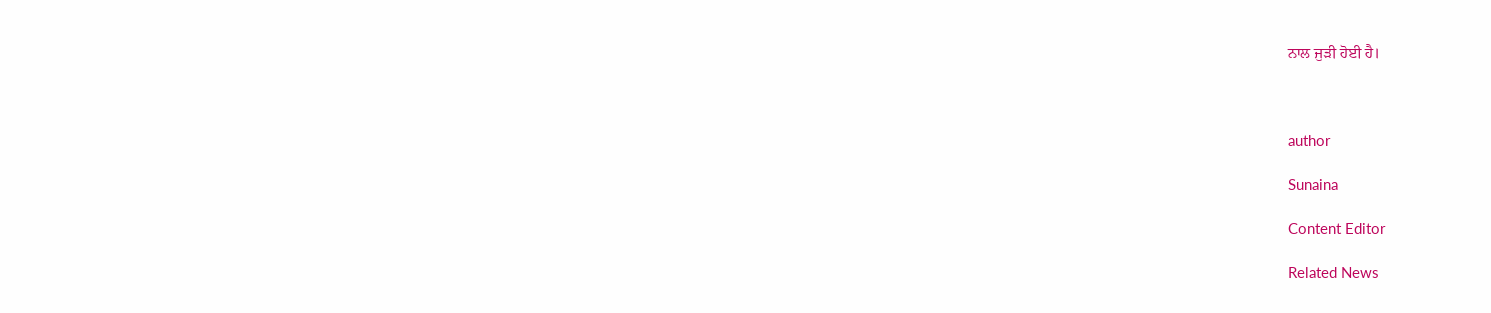ਨਾਲ ਜੁੜੀ ਹੋਈ ਹੈ।



author

Sunaina

Content Editor

Related News